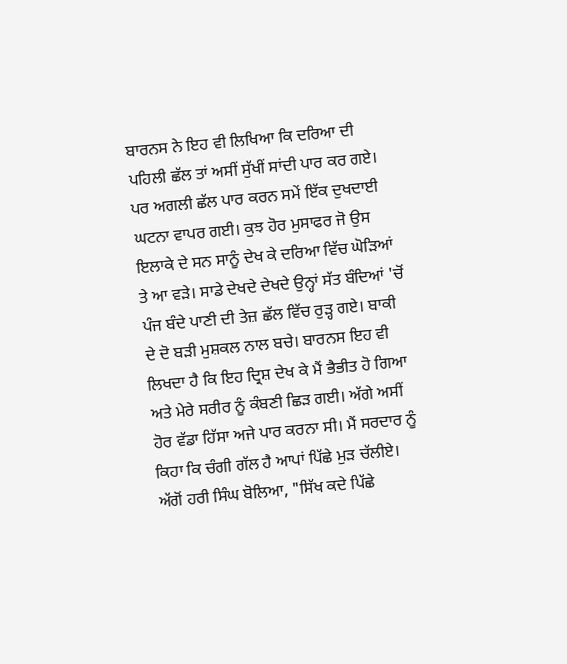ਬਾਰਨਸ ਨੇ ਇਹ ਵੀ ਲਿਖਿਆ ਕਿ ਦਰਿਆ ਦੀ ਪਹਿਲੀ ਛੱਲ ਤਾਂ ਅਸੀਂ ਸੁੱਖੀਂ ਸਾਂਦੀ ਪਾਰ ਕਰ ਗਏ। ਪਰ ਅਗਲੀ ਛੱਲ ਪਾਰ ਕਰਨ ਸਮੇਂ ਇੱਕ ਦੁਖਦਾਈ ਘਟਨਾ ਵਾਪਰ ਗਈ। ਕੁਝ ਹੋਰ ਮੁਸਾਫਰ ਜੋ ਉਸ ਇਲਾਕੇ ਦੇ ਸਨ ਸਾਨੂੰ ਦੇਖ ਕੇ ਦਰਿਆ ਵਿੱਚ ਘੋੜਿਆਂ ਤੇ ਆ ਵੜੇ। ਸਾਡੇ ਦੇਖਦੇ ਦੇਖਦੇ ਉਨ੍ਹਾਂ ਸੱਤ ਬੰਦਿਆਂ 'ਚੋਂ ਪੰਜ ਬੰਦੇ ਪਾਣੀ ਦੀ ਤੇਜ਼ ਛੱਲ ਵਿੱਚ ਰੁੜ੍ਹ ਗਏ। ਬਾਕੀ ਦੇ ਦੋ ਬੜੀ ਮੁਸ਼ਕਲ ਨਾਲ ਬਚੇ। ਬਾਰਨਸ ਇਹ ਵੀ ਲਿਖਦਾ ਹੈ ਕਿ ਇਹ ਦ੍ਰਿਸ਼ ਦੇਖ ਕੇ ਮੈਂ ਭੈਭੀਤ ਹੋ ਗਿਆ ਅਤੇ ਮੇਰੇ ਸਰੀਰ ਨੂੰ ਕੰਬਣੀ ਛਿੜ ਗਈ। ਅੱਗੇ ਅਸੀਂ ਹੋਰ ਵੱਡਾ ਹਿੱਸਾ ਅਜੇ ਪਾਰ ਕਰਨਾ ਸੀ। ਮੈਂ ਸਰਦਾਰ ਨੂੰ ਕਿਹਾ ਕਿ ਚੰਗੀ ਗੱਲ ਹੈ ਆਪਾਂ ਪਿੱਛੇ ਮੁੜ ਚੱਲੀਏ। ਅੱਗੋਂ ਹਰੀ ਸਿੰਘ ਬੋਲਿਆ, "ਸਿੱਖ ਕਦੇ ਪਿੱਛੇ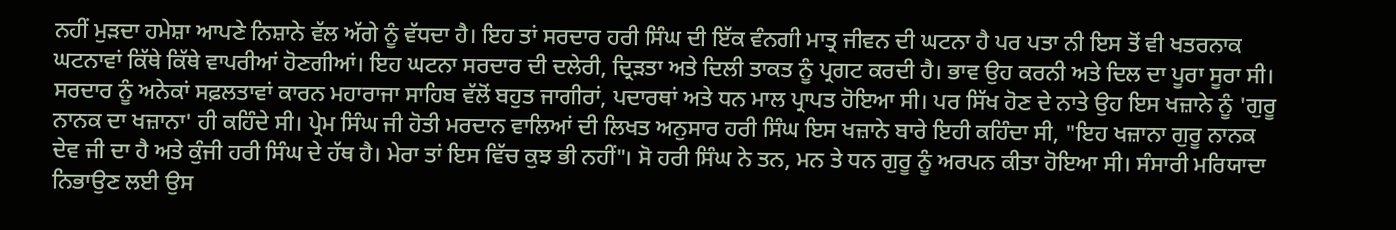ਨਹੀਂ ਮੁੜਦਾ ਹਮੇਸ਼ਾ ਆਪਣੇ ਨਿਸ਼ਾਨੇ ਵੱਲ ਅੱਗੇ ਨੂੰ ਵੱਧਦਾ ਹੈ। ਇਹ ਤਾਂ ਸਰਦਾਰ ਹਰੀ ਸਿੰਘ ਦੀ ਇੱਕ ਵੰਨਗੀ ਮਾਤ੍ਰ ਜੀਵਨ ਦੀ ਘਟਨਾ ਹੈ ਪਰ ਪਤਾ ਨੀ ਇਸ ਤੋਂ ਵੀ ਖਤਰਨਾਕ ਘਟਨਾਵਾਂ ਕਿੱਥੇ ਕਿੱਥੇ ਵਾਪਰੀਆਂ ਹੋਣਗੀਆਂ। ਇਹ ਘਟਨਾ ਸਰਦਾਰ ਦੀ ਦਲੇਰੀ, ਦ੍ਰਿੜਤਾ ਅਤੇ ਦਿਲੀ ਤਾਕਤ ਨੂੰ ਪ੍ਰਗਟ ਕਰਦੀ ਹੈ। ਭਾਵ ਉਹ ਕਰਨੀ ਅਤੇ ਦਿਲ ਦਾ ਪੂਰਾ ਸੂਰਾ ਸੀ।
ਸਰਦਾਰ ਨੂੰ ਅਨੇਕਾਂ ਸਫ਼ਲਤਾਵਾਂ ਕਾਰਨ ਮਹਾਰਾਜਾ ਸਾਹਿਬ ਵੱਲੋਂ ਬਹੁਤ ਜਾਗੀਰਾਂ, ਪਦਾਰਥਾਂ ਅਤੇ ਧਨ ਮਾਲ ਪ੍ਰਾਪਤ ਹੋਇਆ ਸੀ। ਪਰ ਸਿੱਖ ਹੋਣ ਦੇ ਨਾਤੇ ਉਹ ਇਸ ਖਜ਼ਾਨੇ ਨੂੰ 'ਗੁਰੂ ਨਾਨਕ ਦਾ ਖਜ਼ਾਨਾ' ਹੀ ਕਹਿੰਦੇ ਸੀ। ਪ੍ਰੇਮ ਸਿੰਘ ਜੀ ਹੋਤੀ ਮਰਦਾਨ ਵਾਲਿਆਂ ਦੀ ਲਿਖਤ ਅਨੁਸਾਰ ਹਰੀ ਸਿੰਘ ਇਸ ਖਜ਼ਾਨੇ ਬਾਰੇ ਇਹੀ ਕਹਿੰਦਾ ਸੀ, "ਇਹ ਖਜ਼ਾਨਾ ਗੁਰੂ ਨਾਨਕ ਦੇਵ ਜੀ ਦਾ ਹੈ ਅਤੇ ਕੁੰਜੀ ਹਰੀ ਸਿੰਘ ਦੇ ਹੱਥ ਹੈ। ਮੇਰਾ ਤਾਂ ਇਸ ਵਿੱਚ ਕੁਝ ਭੀ ਨਹੀਂ"। ਸੋ ਹਰੀ ਸਿੰਘ ਨੇ ਤਨ, ਮਨ ਤੇ ਧਨ ਗੁਰੂ ਨੂੰ ਅਰਪਨ ਕੀਤਾ ਹੋਇਆ ਸੀ। ਸੰਸਾਰੀ ਮਰਿਯਾਦਾ ਨਿਭਾਉਣ ਲਈ ਉਸ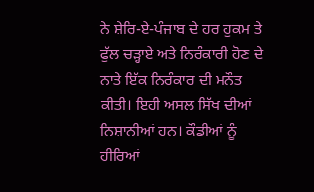ਨੇ ਸ਼ੇਰਿ-ਏ-ਪੰਜਾਬ ਦੇ ਹਰ ਹੁਕਮ ਤੇ ਫੁੱਲ ਚੜ੍ਹਾਏ ਅਤੇ ਨਿਰੰਕਾਰੀ ਹੋਣ ਦੇ ਨਾਤੇ ਇੱਕ ਨਿਰੰਕਾਰ ਦੀ ਮਨੌਤ ਕੀਤੀ। ਇਹੀ ਅਸਲ ਸਿੱਖ ਦੀਆਂ ਨਿਸ਼ਾਨੀਆਂ ਹਨ। ਕੌਡੀਆਂ ਨੂੰ ਹੀਰਿਆਂ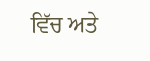ਵਿੱਚ ਅਤੇ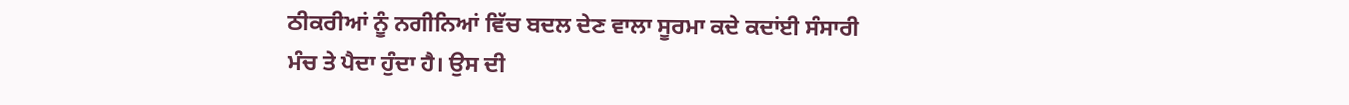ਠੀਕਰੀਆਂ ਨੂੰ ਨਗੀਨਿਆਂ ਵਿੱਚ ਬਦਲ ਦੇਣ ਵਾਲਾ ਸੂਰਮਾ ਕਦੇ ਕਦਾਂਈ ਸੰਸਾਰੀ ਮੰਚ ਤੇ ਪੈਦਾ ਹੁੰਦਾ ਹੈ। ਉਸ ਦੀ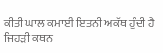ਕੀਤੀ ਘਾਲ ਕਮਾਈ ਇਤਨੀ ਅਕੱਥ ਹੁੰਦੀ ਹੈ ਜਿਹੜੀ ਕਥਨ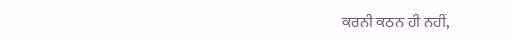ਕਰਨੀ ਕਠਨ ਹੀ ਨਹੀਂ,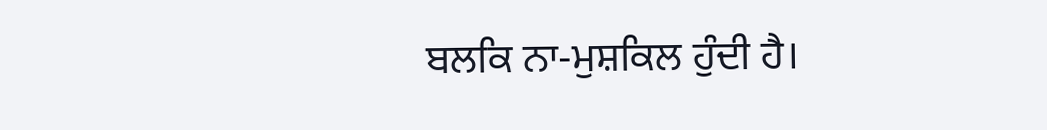ਬਲਕਿ ਨਾ-ਮੁਸ਼ਕਿਲ ਹੁੰਦੀ ਹੈ।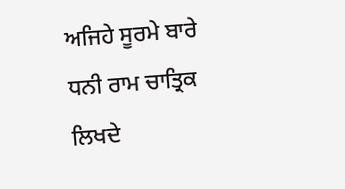ਅਜਿਹੇ ਸੂਰਮੇ ਬਾਰੇ ਧਨੀ ਰਾਮ ਚਾਤ੍ਰਿਕ ਲਿਖਦੇ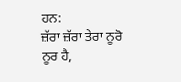ਹਨ:
ਜ਼ੱਰਾ ਜ਼ੱਰਾ ਤੇਰਾ ਨੂਰੋ ਨੂਰ ਹੈ,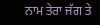ਨਾਮ ਤੇਰਾ ਜੱਗ ਤੇ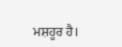ਮਸ਼ਹੂਰ ਹੈ।